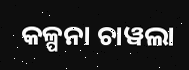କଳ୍ପନା ଚାୱଲା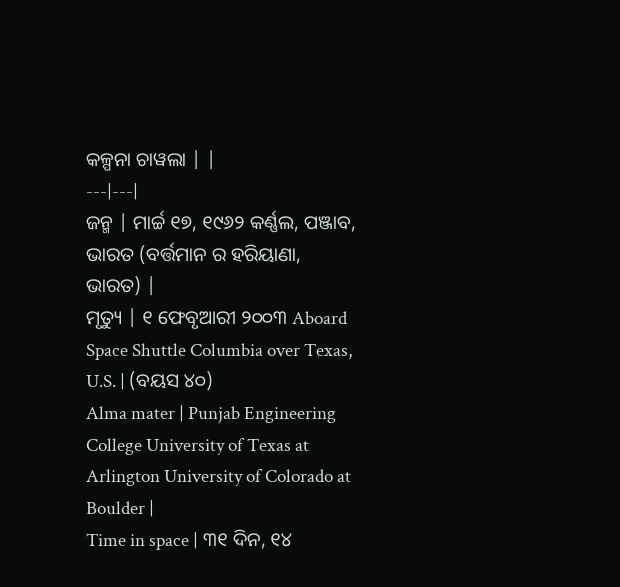କଳ୍ପନା ଚାୱଲା | |
---|---|
ଜନ୍ମ | ମାର୍ଚ୍ଚ ୧୭, ୧୯୬୨ କର୍ଣ୍ଣଲ, ପଞ୍ଜାବ, ଭାରତ (ବର୍ତ୍ତମାନ ର ହରିୟାଣା, ଭାରତ) |
ମୃତ୍ୟୁ | ୧ ଫେବୃଆରୀ ୨୦୦୩ Aboard Space Shuttle Columbia over Texas, U.S. | (ବୟସ ୪୦)
Alma mater | Punjab Engineering College University of Texas at Arlington University of Colorado at Boulder |
Time in space | ୩୧ ଦିନ, ୧୪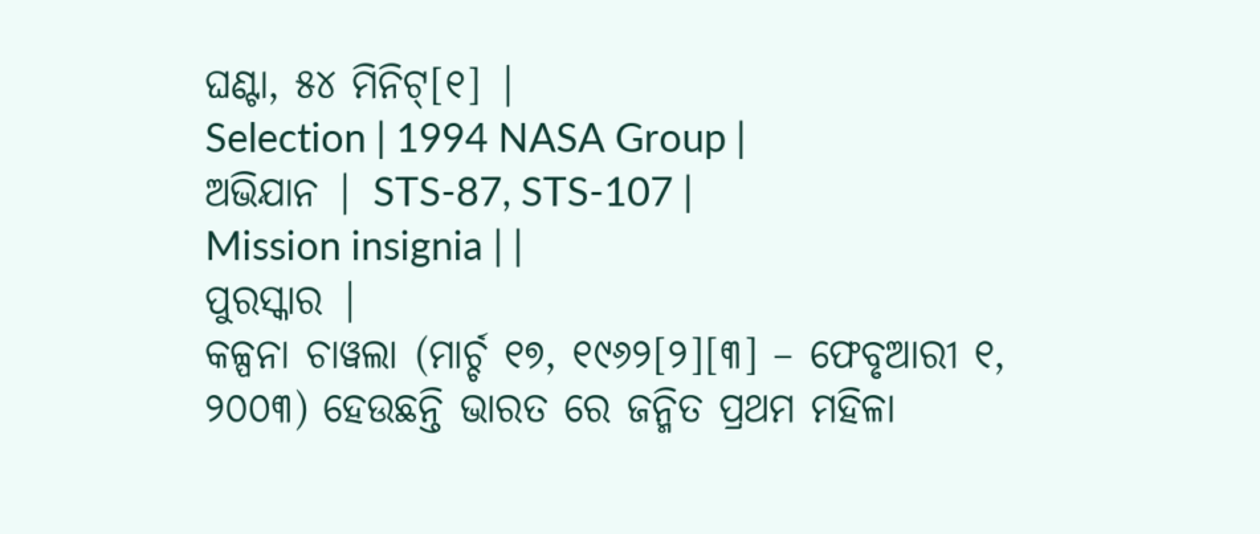ଘଣ୍ଟା, ୫୪ ମିନିଟ୍[୧] |
Selection | 1994 NASA Group |
ଅଭିଯାନ | STS-87, STS-107 |
Mission insignia | |
ପୁରସ୍କାର |
କଳ୍ପନା ଚାୱଲା (ମାର୍ଚ୍ଚ ୧୭, ୧୯୬୨[୨][୩] – ଫେବୃଆରୀ ୧, ୨୦୦୩) ହେଉଛନ୍ତି ଭାରତ ରେ ଜନ୍ମିତ ପ୍ରଥମ ମହିଳା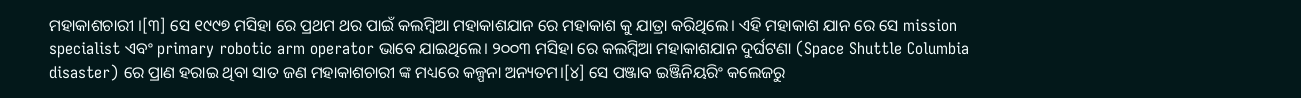ମହାକାଶଚାରୀ ।[୩] ସେ ୧୯୯୭ ମସିହା ରେ ପ୍ରଥମ ଥର ପାଇଁ କଲମ୍ବିଆ ମହାକାଶଯାନ ରେ ମହାକାଶ କୁ ଯାତ୍ରା କରିଥିଲେ। ଏହି ମହାକାଶ ଯାନ ରେ ସେ mission specialist ଏବଂ primary robotic arm operator ଭାବେ ଯାଇଥିଲେ। ୨୦୦୩ ମସିହା ରେ କଲମ୍ବିଆ ମହାକାଶଯାନ ଦୁର୍ଘଟଣା (Space Shuttle Columbia disaster) ରେ ପ୍ରାଣ ହରାଇ ଥିବା ସାତ ଜଣ ମହାକାଶଚାରୀ ଙ୍କ ମଧ୍ୟରେ କଳ୍ପନା ଅନ୍ୟତମ।[୪] ସେ ପଞ୍ଜାବ ଇଞ୍ଜିନିୟରିଂ କଲେଜରୁ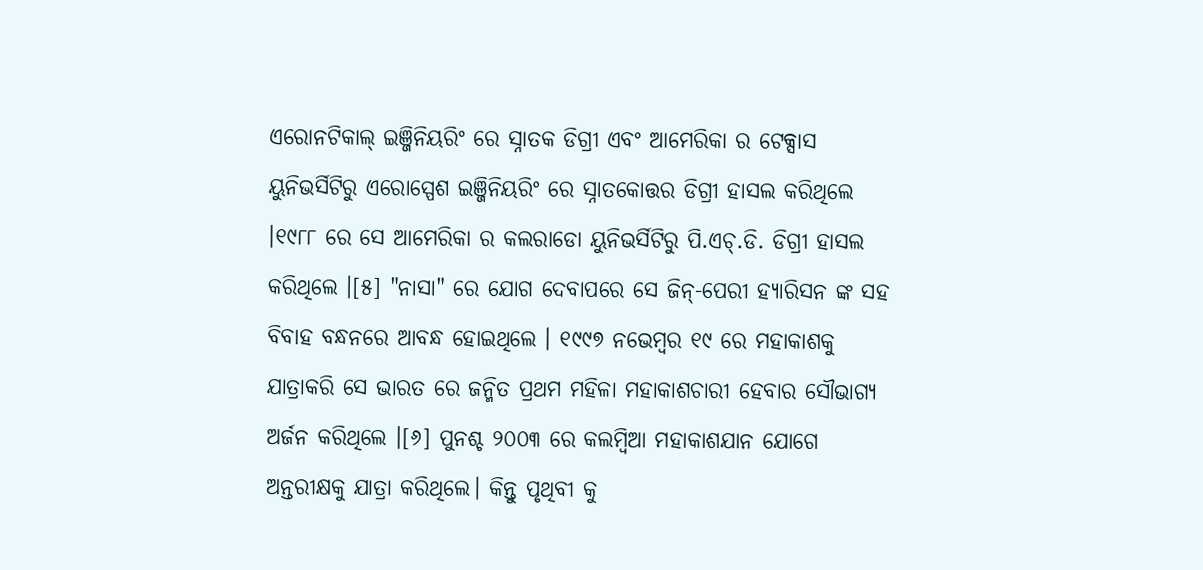ଏରୋନଟିକାଲ୍ ଇଞ୍ଜିନିୟରିଂ ରେ ସ୍ନାତକ ଡିଗ୍ରୀ ଏବଂ ଆମେରିକା ର ଟେକ୍ସାସ ୟୁନିଭର୍ସିଟିରୁ ଏରୋସ୍ପେଶ ଇଞ୍ଜିନିୟରିଂ ରେ ସ୍ନାତକୋତ୍ତର ଡିଗ୍ରୀ ହାସଲ କରିଥିଲେ ।୧୯୮୮ ରେ ସେ ଆମେରିକା ର କଲରାଡୋ ୟୁନିଭର୍ସିଟିରୁ ପି.ଏଚ୍.ଡି. ଡିଗ୍ରୀ ହାସଲ କରିଥିଲେ ।[୫] "ନାସା" ରେ ଯୋଗ ଦେବାପରେ ସେ ଜିନ୍-ପେରୀ ହ୍ୟାରିସନ ଙ୍କ ସହ ବିବାହ ବନ୍ଧନରେ ଆବନ୍ଧ ହୋଇଥିଲେ । ୧୯୯୭ ନଭେମ୍ବର ୧୯ ରେ ମହାକାଶକୁ ଯାତ୍ରାକରି ସେ ଭାରତ ରେ ଜନ୍ମିତ ପ୍ରଥମ ମହିଳା ମହାକାଶଚାରୀ ହେବାର ସୌଭାଗ୍ୟ ଅର୍ଜନ କରିଥିଲେ ।[୬] ପୁନଶ୍ଚ ୨୦୦୩ ରେ କଲମ୍ବିଆ ମହାକାଶଯାନ ଯୋଗେ ଅନ୍ତରୀକ୍ଷକୁ ଯାତ୍ରା କରିଥିଲେ। କିନ୍ତୁ ପୃଥିବୀ କୁ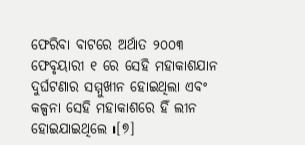ଫେରିବା ବାଟରେ ଅର୍ଥାତ ୨୦୦୩ ଫେବୃୟାରୀ ୧ ରେ ସେହି ମହାକାଶଯାନ ଦୁର୍ଘଟଣାର ସମ୍ମୁଖୀନ ହୋଇଥିଲା ଏବଂ କଳ୍ପନା ସେହି ମହାକାଶରେ ହିଁ ଲୀନ ହୋଇଯାଇଥିଲେ ı[୭]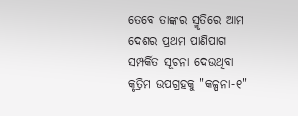ତେବେ ତାଙ୍କର ସ୍ମୃତିରେ ଆମ ଦେଶର ପ୍ରଥମ ପାଣିପାଗ ସମ୍ପର୍କିତ ସୂଚନା ଦେଉଥିବା କୃତ୍ରିମ ଉପଗ୍ରହକୁ "କଳ୍ପନା-୧"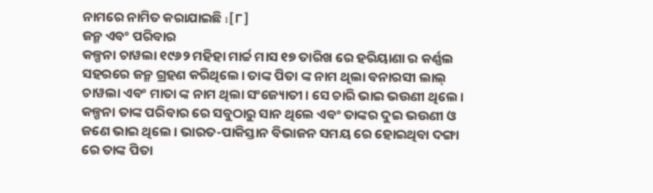ନାମରେ ନାମିତ କରାଯାଇଛି ı[୮]
ଜନ୍ମ ଏବଂ ପରିବାର
କଳ୍ପନା ଚାୱଲା ୧୯୬୨ ମହିହା ମାର୍ଚ୍ଚ ମାସ ୧୭ ତାରିଖ ରେ ହରିୟାଣା ର କର୍ଣ୍ଣଲ ସହରରେ ଜନ୍ମ ଗ୍ରହଣ କରିଥିଲେ। ତାଙ୍କ ପିତା ଙ୍କ ନାମ ଥିଲା ବନାରସୀ ଲାଲ୍ ଚାୱଲା ଏବଂ ମାତା ଙ୍କ ନାମ ଥିଲା ସଂଜ୍ୟୋତୀ। ସେ ଚାରି ଭାଇ ଭଉଣୀ ଥିଲେ। କଳ୍ପନା ତାଙ୍କ ପରିବାର ରେ ସବୁଠାରୁ ସାନ ଥିଲେ ଏବଂ ତାଙ୍କର ଦୁଇ ଭଉଣୀ ଓ ଜଣେ ଭାଇ ଥିଲେ। ଭାରତ-ପାକିସ୍ତାନ ବିଭାଜନ ସମୟ ରେ ହୋଇଥିବା ଦଙ୍ଗା ରେ ତାଙ୍କ ପିତା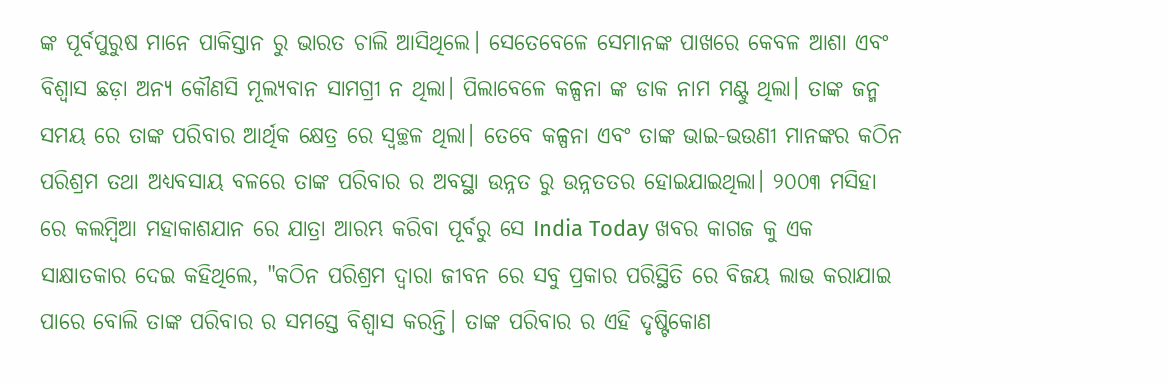ଙ୍କ ପୂର୍ବପୁରୁଷ ମାନେ ପାକିସ୍ତାନ ରୁ ଭାରତ ଚାଲି ଆସିଥିଲେ। ସେତେବେଳେ ସେମାନଙ୍କ ପାଖରେ କେବଳ ଆଶା ଏବଂ ବିଶ୍ୱାସ ଛଡ଼ା ଅନ୍ୟ କୌଣସି ମୂଲ୍ୟବାନ ସାମଗ୍ରୀ ନ ଥିଲା। ପିଲାବେଳେ କଳ୍ପନା ଙ୍କ ଡାକ ନାମ ମଣ୍ଟୁ ଥିଲା। ତାଙ୍କ ଜନ୍ମ ସମୟ ରେ ତାଙ୍କ ପରିବାର ଆର୍ଥିକ କ୍ଷେତ୍ର ରେ ସ୍ୱଚ୍ଛଳ ଥିଲା। ତେବେ କଳ୍ପନା ଏବଂ ତାଙ୍କ ଭାଇ-ଭଉଣୀ ମାନଙ୍କର କଠିନ ପରିଶ୍ରମ ତଥା ଅଧ୍ୟବସାୟ ବଳରେ ତାଙ୍କ ପରିବାର ର ଅବସ୍ଥା ଉନ୍ନତ ରୁ ଉନ୍ନତତର ହୋଇଯାଇଥିଲା। ୨୦୦୩ ମସିହା ରେ କଲମ୍ବିଆ ମହାକାଶଯାନ ରେ ଯାତ୍ରା ଆରମ୍ଭ କରିବା ପୂର୍ବରୁ ସେ India Today ଖବର କାଗଜ କୁ ଏକ ସାକ୍ଷାତକାର ଦେଇ କହିଥିଲେ, "କଠିନ ପରିଶ୍ରମ ଦ୍ୱାରା ଜୀବନ ରେ ସବୁ ପ୍ରକାର ପରିସ୍ଥିତି ରେ ବିଜୟ ଲାଭ କରାଯାଇ ପାରେ ବୋଲି ତାଙ୍କ ପରିବାର ର ସମସ୍ତେ ବିଶ୍ୱାସ କରନ୍ତି। ତାଙ୍କ ପରିବାର ର ଏହି ଦୃଷ୍ଟିକୋଣ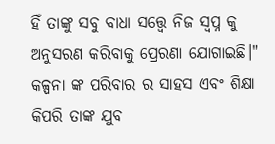ହିଁ ତାଙ୍କୁ ସବୁ ବାଧା ସତ୍ତ୍ୱେ ନିଜ ସ୍ୱପ୍ନ କୁ ଅନୁସରଣ କରିବାକୁ ପ୍ରେରଣା ଯୋଗାଇଛି।" କଳ୍ପନା ଙ୍କ ପରିବାର ର ସାହସ ଏବଂ ଶିକ୍ଷା କିପରି ତାଙ୍କ ଯୁବ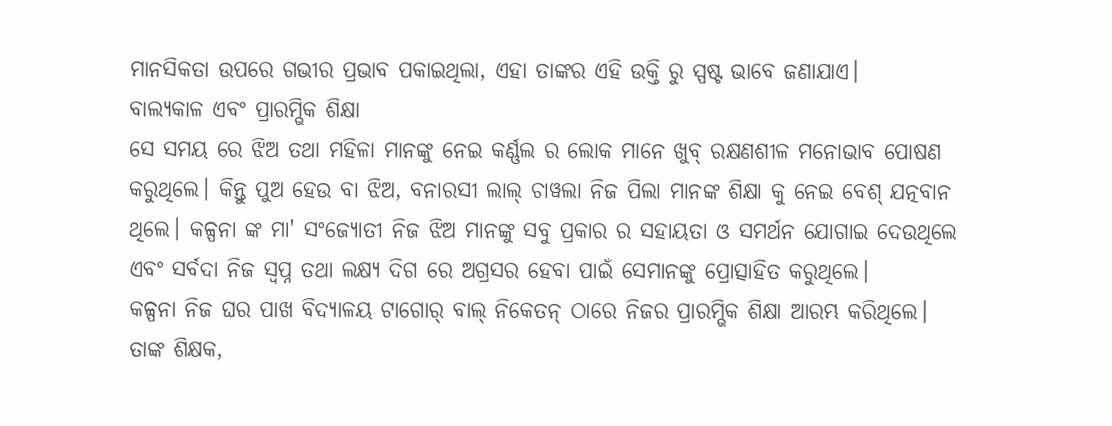ମାନସିକତା ଉପରେ ଗଭୀର ପ୍ରଭାବ ପକାଇଥିଲା, ଏହା ତାଙ୍କର ଏହି ଉକ୍ତି ରୁ ସ୍ପଷ୍ଟ ଭାବେ ଜଣାଯାଏ।
ବାଲ୍ୟକାଳ ଏବଂ ପ୍ରାରମ୍ଭିକ ଶିକ୍ଷା
ସେ ସମୟ ରେ ଝିଅ ତଥା ମହିଳା ମାନଙ୍କୁ ନେଇ କର୍ଣ୍ଣଲ ର ଲୋକ ମାନେ ଖୁବ୍ ରକ୍ଷଣଶୀଳ ମନୋଭାବ ପୋଷଣ କରୁଥିଲେ। କିନ୍ତୁ ପୁଅ ହେଉ ବା ଝିଅ, ବନାରସୀ ଲାଲ୍ ଚାୱଲା ନିଜ ପିଲା ମାନଙ୍କ ଶିକ୍ଷା କୁ ନେଇ ବେଶ୍ ଯତ୍ନବାନ ଥିଲେ। କଳ୍ପନା ଙ୍କ ମା' ସଂଜ୍ୟୋତୀ ନିଜ ଝିଅ ମାନଙ୍କୁ ସବୁ ପ୍ରକାର ର ସହାୟତା ଓ ସମର୍ଥନ ଯୋଗାଇ ଦେଉଥିଲେ ଏବଂ ସର୍ବଦା ନିଜ ସ୍ୱପ୍ନ ତଥା ଲକ୍ଷ୍ୟ ଦିଗ ରେ ଅଗ୍ରସର ହେବା ପାଇଁ ସେମାନଙ୍କୁ ପ୍ରୋତ୍ସାହିତ କରୁଥିଲେ।
କଳ୍ପନା ନିଜ ଘର ପାଖ ବିଦ୍ୟାଳୟ ଟାଗୋର୍ ବାଲ୍ ନିକେତନ୍ ଠାରେ ନିଜର ପ୍ରାରମ୍ଭିକ ଶିକ୍ଷା ଆରମ୍ଭ କରିଥିଲେ। ତାଙ୍କ ଶିକ୍ଷକ,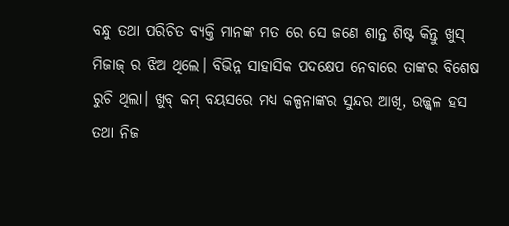ବନ୍ଧୁ ତଥା ପରିଚିତ ବ୍ୟକ୍ତି ମାନଙ୍କ ମତ ରେ ସେ ଜଣେ ଶାନ୍ତ ଶିଷ୍ଟ କିନ୍ତୁ ଖୁସ୍ ମିଜାଜ୍ ର ଝିଅ ଥିଲେ। ବିଭିନ୍ନ ସାହାସିକ ପଦକ୍ଷେପ ନେବାରେ ତାଙ୍କର ବିଶେଷ ରୁଚି ଥିଲା। ଖୁବ୍ କମ୍ ବୟସରେ ମଧ୍ୟ କଳ୍ପନାଙ୍କର ସୁନ୍ଦର ଆଖି, ଉଜ୍ଜ୍ୱଳ ହସ ତଥା ନିଜ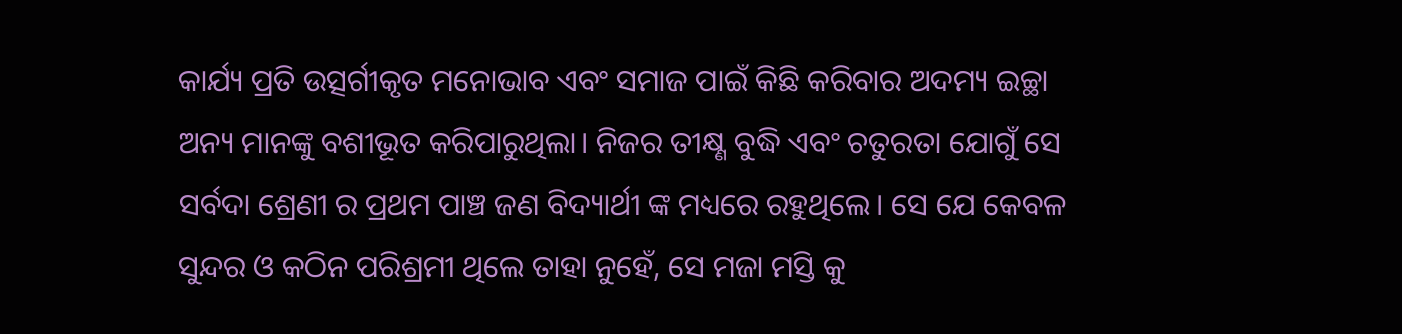କାର୍ଯ୍ୟ ପ୍ରତି ଉତ୍ସର୍ଗୀକୃତ ମନୋଭାବ ଏବଂ ସମାଜ ପାଇଁ କିଛି କରିବାର ଅଦମ୍ୟ ଇଚ୍ଛା ଅନ୍ୟ ମାନଙ୍କୁ ବଶୀଭୂତ କରିପାରୁଥିଲା। ନିଜର ତୀକ୍ଷ୍ଣ ବୁଦ୍ଧି ଏବଂ ଚତୁରତା ଯୋଗୁଁ ସେ ସର୍ବଦା ଶ୍ରେଣୀ ର ପ୍ରଥମ ପାଞ୍ଚ ଜଣ ବିଦ୍ୟାର୍ଥୀ ଙ୍କ ମଧ୍ୟରେ ରହୁଥିଲେ। ସେ ଯେ କେବଳ ସୁନ୍ଦର ଓ କଠିନ ପରିଶ୍ରମୀ ଥିଲେ ତାହା ନୁହେଁ, ସେ ମଜା ମସ୍ତି କୁ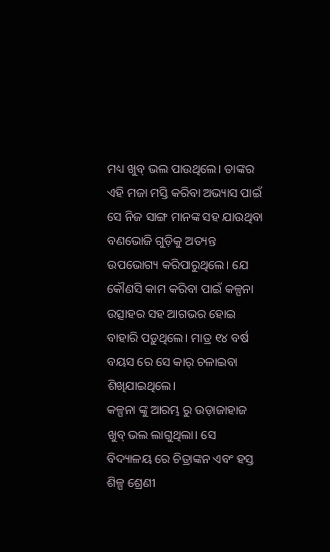ମଧ୍ୟ ଖୁବ୍ ଭଲ ପାଉଥିଲେ। ତାଙ୍କର ଏହି ମଜା ମସ୍ତି କରିବା ଅଭ୍ୟାସ ପାଇଁ ସେ ନିଜ ସାଙ୍ଗ ମାନଙ୍କ ସହ ଯାଉଥିବା ବଣଭୋଜି ଗୁଡ଼ିକୁ ଅତ୍ୟନ୍ତ ଉପଭୋଗ୍ୟ କରିପାରୁଥିଲେ। ଯେ କୌଣସି କାମ କରିବା ପାଇଁ କଳ୍ପନା ଉତ୍ସାହର ସହ ଆଗଭର ହୋଇ ବାହାରି ପଡ଼ୁଥିଲେ। ମାତ୍ର ୧୪ ବର୍ଷ ବୟସ ରେ ସେ କାର୍ ଚଳାଇବା ଶିଖିଯାଇଥିଲେ।
କଳ୍ପନା ଙ୍କୁ ଆରମ୍ଭ ରୁ ଉଡ଼ାଜାହାଜ ଖୁବ୍ ଭଲ ଲାଗୁଥିଲା। ସେ ବିଦ୍ୟାଳୟ ରେ ଚିତ୍ରାଙ୍କନ ଏବଂ ହସ୍ତ ଶିଳ୍ପ ଶ୍ରେଣୀ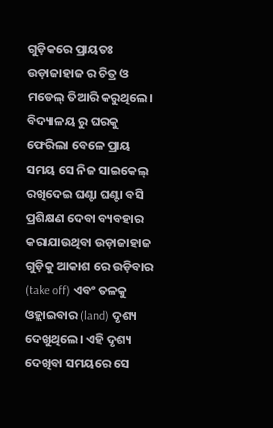ଗୁଡ଼ିକରେ ପ୍ରାୟତଃ ଉଡ଼ାଜାହାଜ ର ଚିତ୍ର ଓ ମଡେଲ୍ ତିଆରି କରୁଥିଲେ। ବିଦ୍ୟାଳୟ ରୁ ଘରକୁ ଫେରିଲା ବେଳେ ପ୍ରାୟ ସମୟ ସେ ନିଜ ସାଇକେଲ୍ ରଖିଦେଇ ଘଣ୍ଟା ଘଣ୍ଟା ବସି ପ୍ରଶିକ୍ଷଣ ଦେବା ବ୍ୟବହାର କରାଯାଉଥିବା ଉଡ଼ାଜାହାଜ ଗୁଡ଼ିକୁ ଆକାଶ ରେ ଉଡ଼ିବାର (take off) ଏବଂ ତଳକୁ ଓହ୍ଲାଇବାର (land) ଦୃଶ୍ୟ ଦେଖୁଥିଲେ। ଏହି ଦୃଶ୍ୟ ଦେଖିବା ସମୟରେ ସେ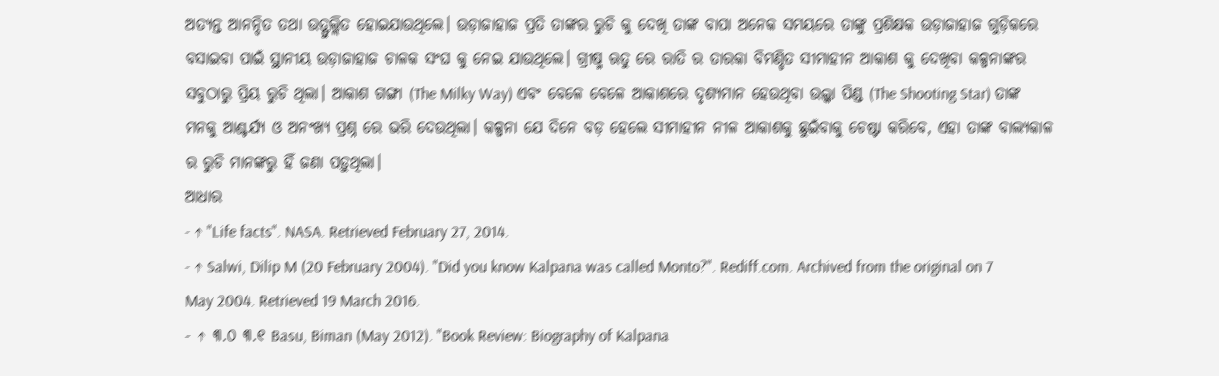ଅତ୍ୟନ୍ତ ଆନନ୍ଦିତ ତଥା ଉତ୍ଫୁଲ୍ଲିତ ହୋଇଯାଉଥିଲେ। ଉଡ଼ାଜାହାଜ ପ୍ରତି ତାଙ୍କର ରୁଚି କୁ ଦେଖି ତାଙ୍କ ବାପା ଅନେକ ସମୟରେ ତାଙ୍କୁ ପ୍ରଶିକ୍ଷକ ଉଡ଼ାଜାହାଜ ଗୁଡ଼ିକରେ ବସାଇବା ପାଇଁ ସ୍ଥାନୀୟ ଉଡ଼ାଜାହାଜ ଚାଳକ ସଂଘ କୁ ନେଇ ଯାଉଥିଲେ। ଗ୍ରୀଷ୍ମ ଋତୁ ରେ ରାତି ର ତାରକା ବିମଣ୍ଡିତ ସୀମାହୀନ ଆକାଶ କୁ ଦେଖିବା କଳ୍ପନାଙ୍କର ସବୁଠାରୁ ପ୍ରିୟ ରୁଚି ଥିଲା। ଆକାଶ ଗଙ୍ଗା (The Milky Way) ଏବଂ ବେଳେ ବେଳେ ଆକାଶରେ ଦୃଶ୍ୟମାନ ହେଉଥିବା ଉଲ୍କା ପିଣ୍ଡ (The Shooting Star) ତାଙ୍କ ମନକୁ ଆଶ୍ଚର୍ଯ୍ୟ ଓ ଅନଂଖ୍ୟ ପ୍ରଶ୍ନ ରେ ଭରି ଦେଉଥିଲା। କଳ୍ପନା ଯେ ଦିନେ ବଡ଼ ହେଲେ ସୀମାହୀନ ନୀଳ ଆକାଶକୁ ଛୁଇଁବାକୁ ଚେଷ୍ଟା କରିବେ, ଏହା ତାଙ୍କ ବାଲ୍ୟକାଳ ର ରୁଚି ମାନଙ୍କରୁ ହିଁ ଜଣା ପଡ଼ୁଥିଲା।
ଆଧାର
- ↑ "Life facts". NASA. Retrieved February 27, 2014.
- ↑ Salwi, Dilip M (20 February 2004). "Did you know Kalpana was called Monto?". Rediff.com. Archived from the original on 7 May 2004. Retrieved 19 March 2016.
- ↑ ୩.୦ ୩.୧ Basu, Biman (May 2012). "Book Review: Biography of Kalpana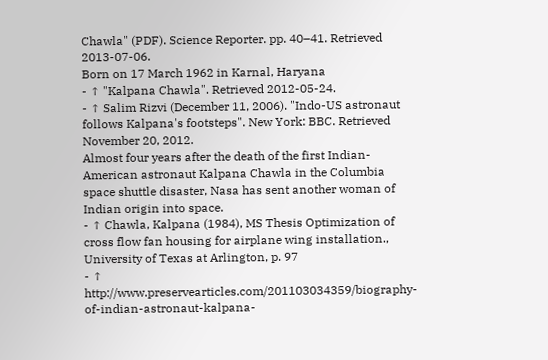Chawla" (PDF). Science Reporter. pp. 40–41. Retrieved 2013-07-06.
Born on 17 March 1962 in Karnal, Haryana
- ↑ "Kalpana Chawla". Retrieved 2012-05-24.
- ↑ Salim Rizvi (December 11, 2006). "Indo-US astronaut follows Kalpana's footsteps". New York: BBC. Retrieved November 20, 2012.
Almost four years after the death of the first Indian-American astronaut Kalpana Chawla in the Columbia space shuttle disaster, Nasa has sent another woman of Indian origin into space.
- ↑ Chawla, Kalpana (1984), MS Thesis Optimization of cross flow fan housing for airplane wing installation., University of Texas at Arlington, p. 97
- ↑ http://www.preservearticles.com/201103034359/biography-of-indian-astronaut-kalpana-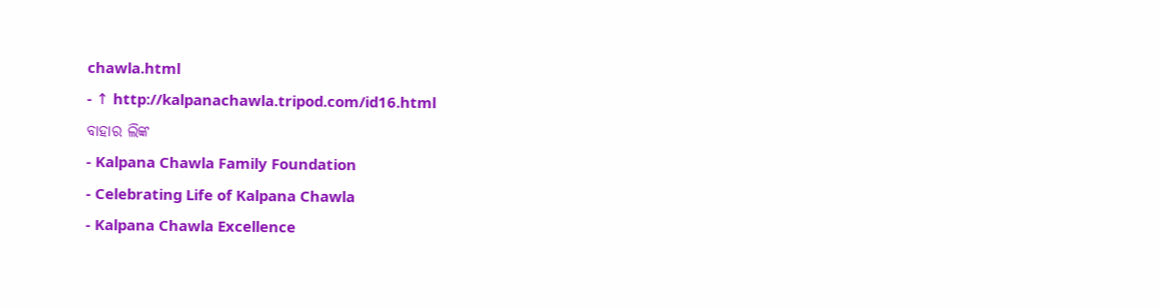chawla.html
- ↑ http://kalpanachawla.tripod.com/id16.html
ବାହାର ଲିଙ୍କ
- Kalpana Chawla Family Foundation
- Celebrating Life of Kalpana Chawla
- Kalpana Chawla Excellence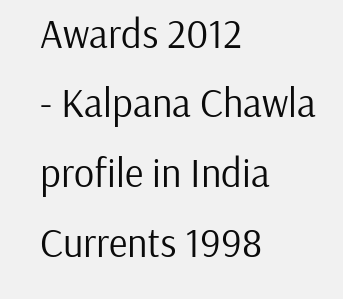Awards 2012
- Kalpana Chawla profile in India Currents 1998